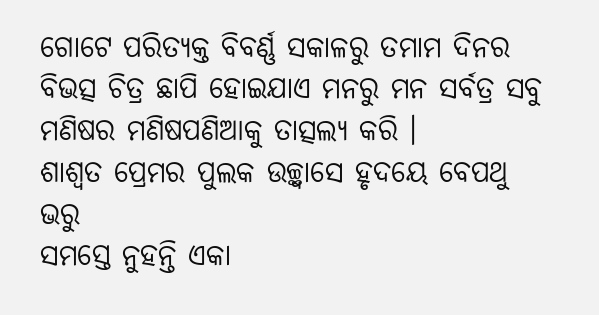ଗୋଟେ ପରିତ୍ୟକ୍ତ ବିବର୍ଣ୍ଣ ସକାଳରୁ ତମାମ ଦିନର ବିଭତ୍ସ ଚିତ୍ର ଛାପି ହୋଇଯାଏ ମନରୁ ମନ ସର୍ବତ୍ର ସବୁ ମଣିଷର ମଣିଷପଣିଆକୁ ତାତ୍ସଲ୍ୟ କରି ।
ଶାଶ୍ବତ ପ୍ରେମର ପୁଲକ ଉଚ୍ଛ୍ୱାସେ ହୃଦୟେ ବେପଥୁ ଭରୁ
ସମସ୍ତେ ନୁହନ୍ତି ଏକା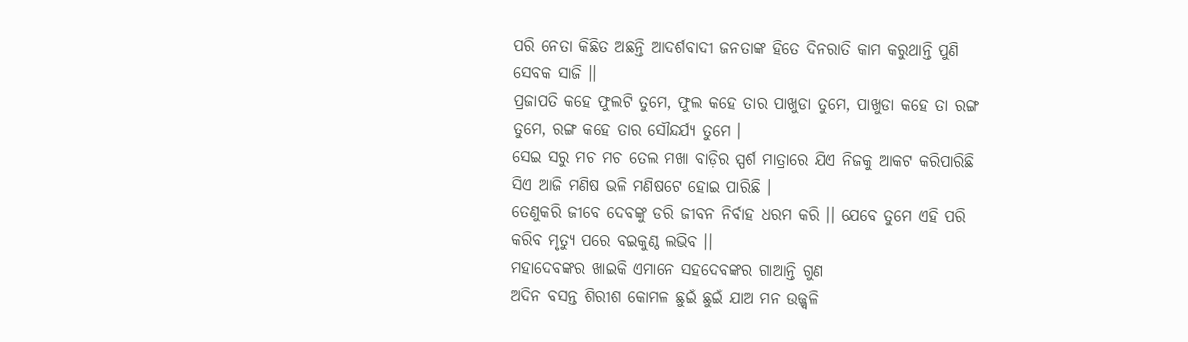ପରି ନେତା କିଛିତ ଅଛନ୍ତି ଆଦର୍ଶବାଦୀ ଜନତାଙ୍କ ହିତେ ଦିନରାତି କାମ କରୁଥାନ୍ତି ପୁଣି ସେବକ ସାଜି ।।
ପ୍ରଜାପତି କହେ ଫୁଲଟି ତୁମେ, ଫୁଲ କହେ ତାର ପାଖୁଡା ତୁମେ, ପାଖୁଡା କହେ ତା ରଙ୍ଗ ତୁମେ, ରଙ୍ଗ କହେ ତାର ସୌନ୍ଦର୍ଯ୍ୟ ତୁମେ ।
ସେଇ ସରୁ ମଚ ମଚ ତେଲ ମଖା ବାଡ଼ିର ସ୍ପର୍ଶ ମାତ୍ରାରେ ଯିଏ ନିଜକୁ ଆକଟ କରିପାରିଛି ସିଏ ଆଜି ମଣିଷ ଭଳି ମଣିଷଟେ ହୋଇ ପାରିଛି ।
ତେଣୁକରି ଜୀବେ ଦେବଙ୍କୁ ଡରି ଜୀବନ ନିର୍ବାହ ଧରମ କରି ।। ଯେବେ ତୁମେ ଏହି ପରି କରିବ ମୃତ୍ୟୁ ପରେ ବଇକୁଣ୍ଠ ଲଭିବ ।।
ମହାଦେବଙ୍କର ଖାଇକି ଏମାନେ ସହଦେବଙ୍କର ଗାଆନ୍ତି ଗୁଣ
ଅଦିନ ବସନ୍ତ ଶିରୀଶ କୋମଳ ଛୁଇଁ ଛୁଇଁ ଯାଅ ମନ ଉଜ୍ଜ୍ୱଳି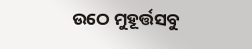ଉଠେ ମୁହୂର୍ତ୍ତସବୁ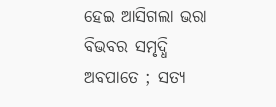ହେଇ ଆସିଗଲା ଭରା ବିଭବର ସମୃଦ୍ଧି ଅବପାତେ ; ସତ୍ୟ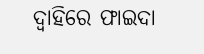ଦ୍ବାହିରେ ଫାଇଦା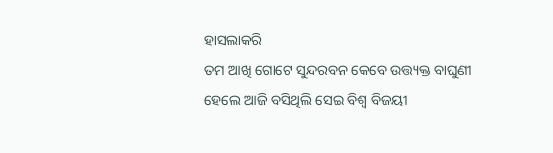ହାସଲାକରି
ତମ ଆଖି ଗୋଟେ ସୁନ୍ଦରବନ କେବେ ଉତ୍ତ୍ୟକ୍ତ ବାଘୁଣୀ
ହେଲେ ଆଜି ବସିଥିଲି ସେଇ ବିଶ୍ୱ ବିଜୟୀ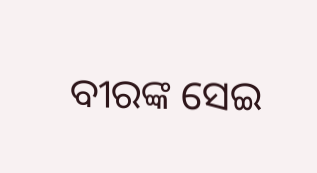ବୀରଙ୍କ ସେଇ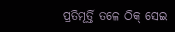ପ୍ରତିମୂର୍ତ୍ତି ତଳେ ଠିକ୍ ସେଇ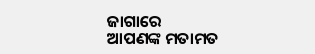ଜାଗାରେ
ଆପଣଙ୍କ ମତାମତ